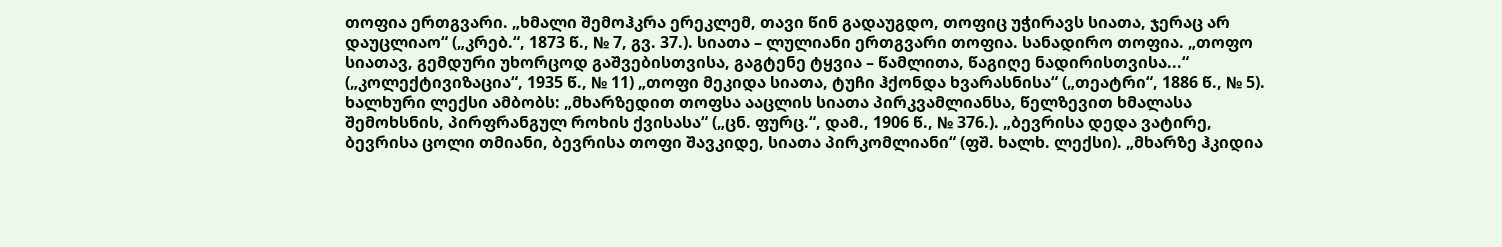თოფია ერთგვარი. „ხმალი შემოჰკრა ერეკლემ, თავი წინ გადაუგდო, თოფიც უჭირავს სიათა, ჯერაც არ დაუცლიაო“ („კრებ.“, 1873 წ., № 7, გვ. 37.). სიათა – ლულიანი ერთგვარი თოფია. სანადირო თოფია. „თოფო სიათავ, გემდური უხორცოდ გაშვებისთვისა, გაგტენე ტყვია – წამლითა, წაგიღე ნადირისთვისა...“ („კოლექტივიზაცია“, 1935 წ., № 11) „თოფი მეკიდა სიათა, ტუჩი ჰქონდა ხვარასნისა“ („თეატრი“, 1886 წ., № 5). ხალხური ლექსი ამბობს: „მხარზედით თოფსა ააცლის სიათა პირკვამლიანსა, წელზევით ხმალასა შემოხსნის, პირფრანგულ როხის ქვისასა“ („ცნ. ფურც.“, დამ., 1906 წ., № 376.). „ბევრისა დედა ვატირე, ბევრისა ცოლი თმიანი, ბევრისა თოფი შავკიდე, სიათა პირკომლიანი“ (ფშ. ხალხ. ლექსი). „მხარზე ჰკიდია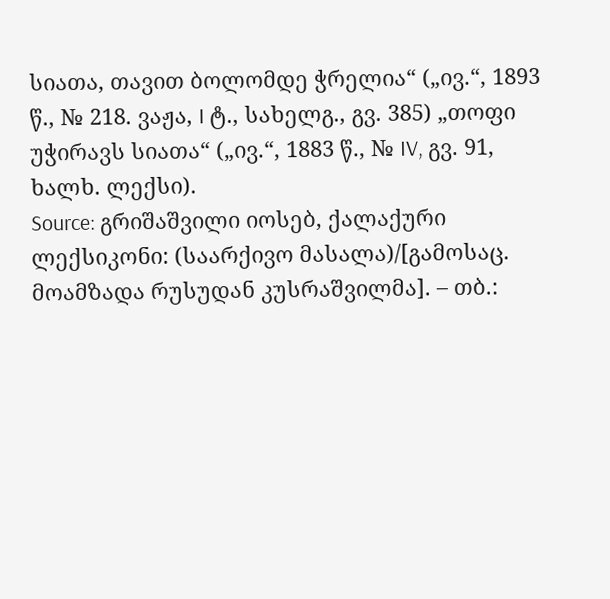სიათა, თავით ბოლომდე ჭრელია“ („ივ.“, 1893 წ., № 218. ვაჟა, I ტ., სახელგ., გვ. 385) „თოფი უჭირავს სიათა“ („ივ.“, 1883 წ., № IV, გვ. 91, ხალხ. ლექსი).
Source: გრიშაშვილი იოსებ, ქალაქური ლექსიკონი: (საარქივო მასალა)/[გამოსაც. მოამზადა რუსუდან კუსრაშვილმა]. – თბ.: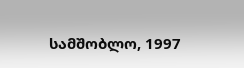სამშობლო, 1997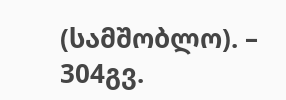(სამშობლო). – 304გვ.